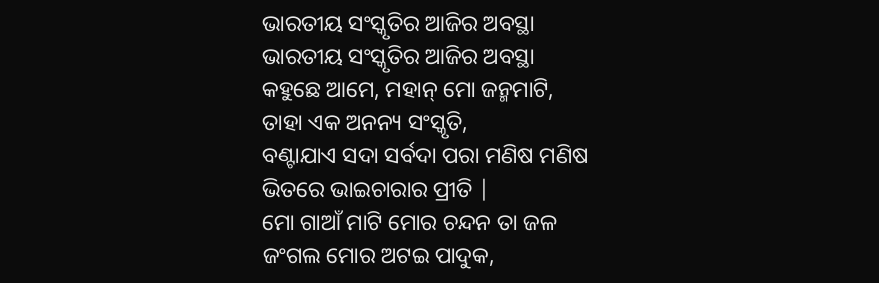ଭାରତୀୟ ସଂସ୍କୃତିର ଆଜିର ଅବସ୍ଥା
ଭାରତୀୟ ସଂସ୍କୃତିର ଆଜିର ଅବସ୍ଥା
କହୁଛେ ଆମେ, ମହାନ୍ ମୋ ଜନ୍ମମାଟି,
ତାହା ଏକ ଅନନ୍ୟ ସଂସ୍କୃତି,
ବଣ୍ଟାଯାଏ ସଦା ସର୍ବଦା ପରା ମଣିଷ ମଣିଷ
ଭିତରେ ଭାଇଚାରାର ପ୍ରୀତି |
ମୋ ଗାଆଁ ମାଟି ମୋର ଚନ୍ଦନ ତା ଜଳ
ଜଂଗଲ ମୋର ଅଟଇ ପାଦୁକ,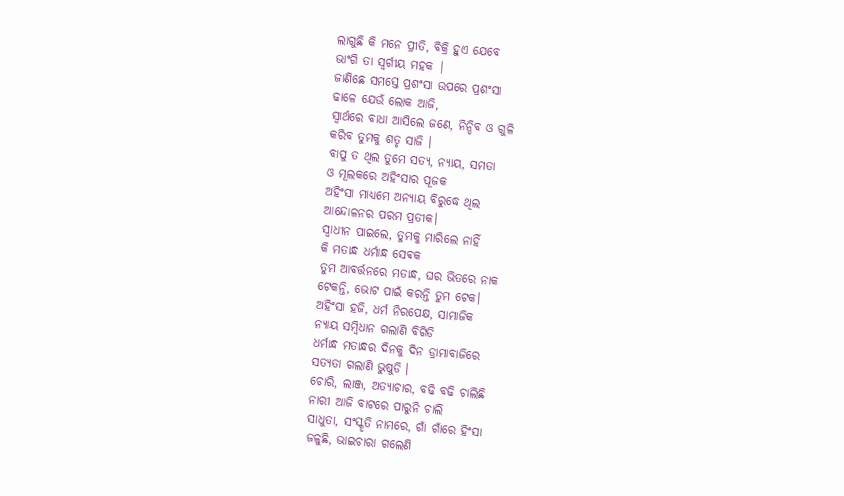ଲାଗୁଛି କି ମନେ ପ୍ରୀତି, ବିକ୍ରି ହୁଏ ଯେବେ
ଭାଂଗି ତା ସ୍ଵର୍ଗୀୟ ମହକ |
ଜାଣିଛେ ସମସ୍ତେ ପ୍ରଶଂସା ଉପରେ ପ୍ରଶଂସା
ଢାଳେ ଯେଉଁ ଲୋକ ଆଜି,
ସ୍ବାର୍ଥରେ ବାଧା ଆସିଲେ ଜଣେ, ନିନ୍ଦିବ ଓ ଗୁଳି
କରିବ ତୁମକୁ ଶତୃ ସାଜି ।
ବାପୁ ତ ଥିଲ ତୁମେ ସତ୍ୟ, ନ୍ୟାୟ, ସମତା
ଓ ମୂଲକରେ ଅହିଂସାର ପୂଜକ
ଅହିଂସା ମାଧ୍ୟମେ ଅନ୍ୟାୟ ବିରୁଦ୍ଧେ ଥିଲ
ଆନ୍ଦୋଳନର ପରମ ପ୍ରତୀକ।
ସ୍ୱାଧୀନ ପାଇଲେ, ତୁମକୁ ମାରିଲେ ନାହିଁ
କି ମତାନ୍ଧ ଧର୍ମାନ୍ଧ ସେଵକ
ତୁମ ଆବର୍ତ୍ତନରେ ମତାନ୍ଧ, ଘର ଭିତରେ ନାକ
ଟେକନ୍ତି, ଭୋଟ ପାଇଁ କରନ୍ତି ତୁମ ଟେକ।
ଅହିଂସା ହଜି, ଧର୍ମ ନିରପେକ୍ଷ, ସାମାଜିକ
ନ୍ୟାୟ ସମ୍ବିଧାନ ଗଲାଣି ବିଗିଡି
ଧର୍ମାନ୍ଧ ମତାନ୍ଧର ଦିନକୁ ଦିନ ଡ୍ରାମାବାଜିରେ
ସତ୍ୟତା ଗଲାଣି ଭୁଷୁଡି ।
ଚୋରି, ଲାଞ୍ଜ, ଅତ୍ୟାଚାର, ବଢି ବଢି ଚାଲିଛି
ନାରୀ ଆଜି ବାଟରେ ପାରୁନି ଚାଲି
ସାଧୁତା, ସଂସ୍କୃତି ନାମରେ, ଗାଁ ଗାଁରେ ହିଂସା
ଜଳୁଛି, ଭାଇଚାରା ଗଲେଣି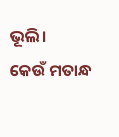ଭୂଲି।
କେଉଁ ମତାନ୍ଧ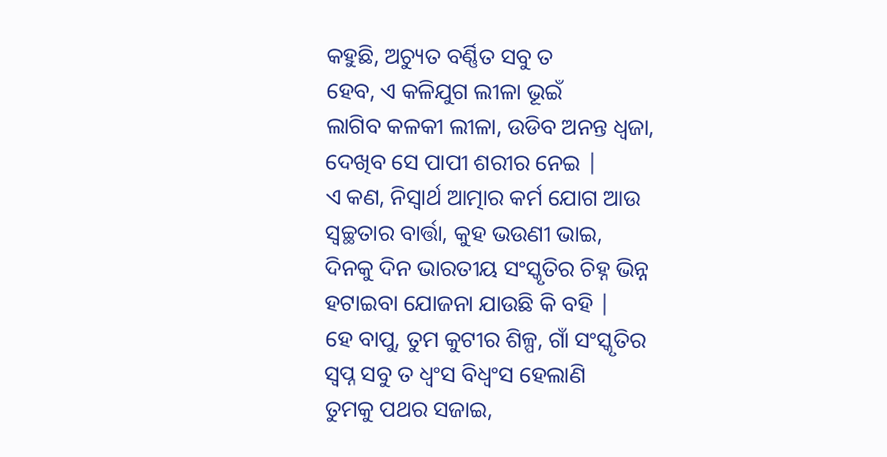କହୁଛି, ଅଚ୍ୟୁତ ବର୍ଣ୍ଣିତ ସବୁ ତ
ହେବ, ଏ କଳିଯୁଗ ଲୀଳା ଭୂଇଁ
ଲାଗିବ କଳକୀ ଲୀଳା, ଉଡିବ ଅନନ୍ତ ଧ୍ବଜା,
ଦେଖିବ ସେ ପାପୀ ଶରୀର ନେଇ |
ଏ କଣ, ନିସ୍ୱାର୍ଥ ଆତ୍ମାର କର୍ମ ଯୋଗ ଆଉ
ସ୍ୱଚ୍ଛତାର ବାର୍ତ୍ତା, କୁହ ଭଉଣୀ ଭାଇ,
ଦିନକୁ ଦିନ ଭାରତୀୟ ସଂସ୍କୃତିର ଚିହ୍ନ ଭିନ୍ନ
ହଟାଇବା ଯୋଜନା ଯାଉଛି କି ବହି |
ହେ ବାପୁ, ତୁମ କୁଟୀର ଶିଳ୍ପ, ଗାଁ ସଂସ୍କୃତିର
ସ୍ୱପ୍ନ ସବୁ ତ ଧ୍ୱଂସ ବିଧ୍ୱଂସ ହେଲାଣି
ତୁମକୁ ପଥର ସଜାଇ,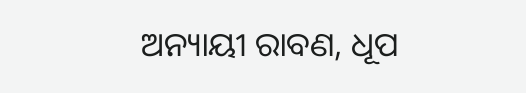ଅନ୍ୟାୟୀ ରାବଣ, ଧୂପ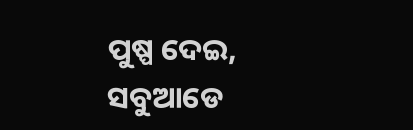ପୁଷ୍ପ ଦେଇ, ସବୁଆଡେ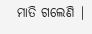ମାତି ଗଲେଣି |